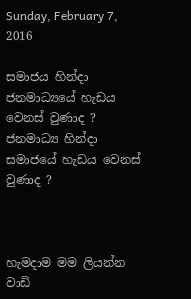Sunday, February 7, 2016

සමාජය හින්දා ජනමාධ්‍යයේ හැඩය වෙනස් වුණාද ? ජනමාධ්‍ය හින්දා සමාජයේ හැඩය වෙනස් වුණාද ?



හැමදාම මම ලියන්න වාඩි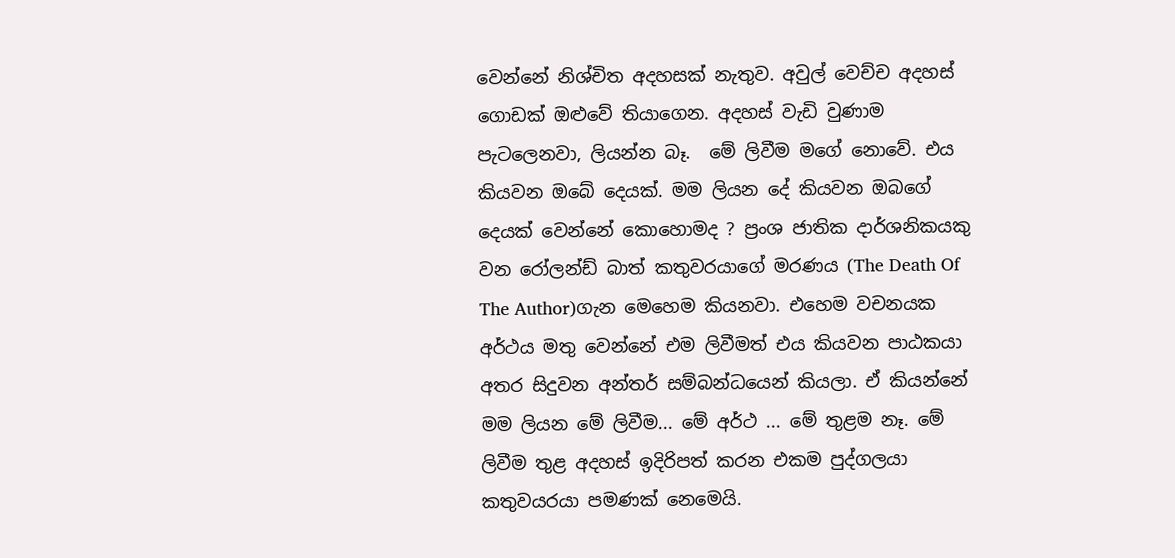වෙන්නේ නිශ්චිත අදහසක් නැතුව. අවුල් වෙච්ච අදහස් ගොඩක් ඔළුවේ තියාගෙන. අදහස් වැඩි වුණාම පැටලෙනවා, ලියන්න බෑ.  මේ ලිවීම මගේ නොවේ. එය කියවන ඔබේ දෙයක්. මම ලියන දේ කියවන ඔබගේ දෙයක් වෙන්නේ කොහොමද ? ප්‍රංශ ජාතික දාර්ශනිකයකු වන රෝලන්ඩ් බාත් කතුවරයාගේ මරණය (The Death Of The Author)ගැන මෙහෙම කියනවා. එහෙම වචනයක අර්ථය මතු වෙන්නේ එම ලිවීමත් එය කියවන පාඨකයා අතර සිදුවන අන්තර් සම්බන්ධයෙන් කියලා. ඒ කියන්නේ මම ලියන මේ ලිවීම... මේ අර්ථ ... මේ තුළම නෑ. මේ ලිවීම තුළ අදහස් ඉදිරිපත් කරන එකම පුද්ගලයා කතුවයරයා පමණක් නෙමෙයි.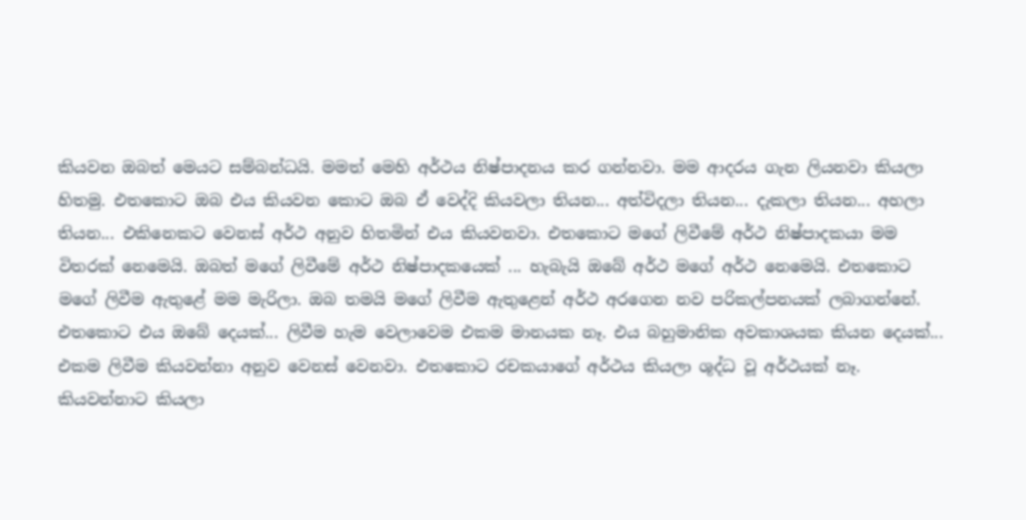කියවන ඔබත් මෙයට සම්බන්ධයි. මමත් මෙහි අර්ථය නිෂ්පාදනය කර ගන්නවා. මම ආදරය ගැන ලියනවා කියලා හිතමු. එතකොට ඔබ එය කියවන කොට ඔබ ඒ වෙද්දි කියවලා තියන... අත්විදලා තියන... දැකලා තියන... අහලා තියන... එකිනෙකට වෙනස් අර්ථ අනුව හිතමින් එය කියවනවා. එතකොට මගේ ලිවීමේ අර්ථ නිෂ්පාදකයා මම විතරක් නෙමෙයි. ඔබත් මගේ ලිවීමේ අර්ථ නිෂ්පාදකයෙක් ... හැබැයි ඔබේ අර්ථ මගේ අර්ථ නෙමෙයි. එතකොට මගේ ලිවීම ඇතුළේ මම මැරිලා. ඔබ තමයි මගේ ලිවීම ඇතුළෙන් අර්ථ අරගෙන නව පරිකල්පනයක් ලබාගන්නේ. එතකොට එය ඔබේ දෙයක්... ලිවීම හැම වෙලාවෙම එකම මානයක නෑ. එය බහුමානික අවකාශයක කියන දෙයක්... එකම ලිවීම කියවන්නා අනුව වෙනස් වෙනවා. එතකොට රචකයාගේ අර්ථය කියලා ශූද්ධ වූ අර්ථයක් නෑ. කියවන්නාට කියලා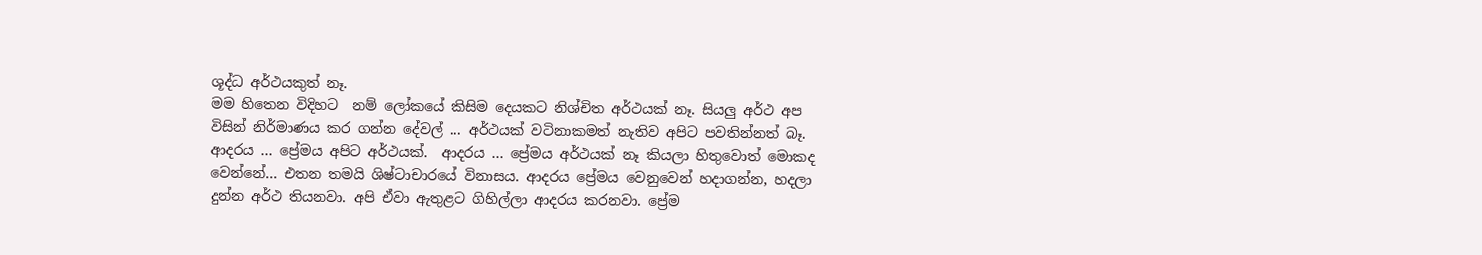ශූද්ධ අර්ථයකුත් නෑ.
මම හිතෙන විදිහට  නම් ලෝකයේ කිසිම දෙයකට නිශ්චිත අර්ථයක් නෑ. සියලු අර්ථ අප විසින් නිර්මාණය කර ගන්න දේවල් ... අර්ථයක් වටිනාකමත් නැතිව අපිට පවතින්නත් බෑ. ආදරය ... ප්‍රේමය අපිට අර්ථයක්.  ආදරය ... ප්‍රේමය අර්ථයක් නෑ කියලා හිතුවොත් මොකද වෙන්නේ... එතන තමයි ශිෂ්ටාචාරයේ විනාසය. ආදරය ප්‍රේමය වෙනුවෙන් හදාගන්න, හදලා දුන්න අර්ථ තියනවා. අපි ඒවා ඇතුළට ගිහිල්ලා ආදරය කරනවා. ප්‍රේම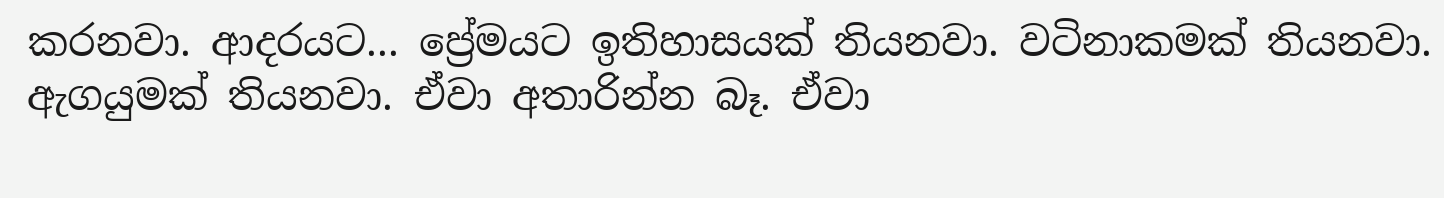කරනවා. ආදරයට... ප්‍රේමයට ඉතිහාසයක් තියනවා. වටිනාකමක් තියනවා. ඇගයුමක් තියනවා. ඒවා අතාරින්න බෑ. ඒවා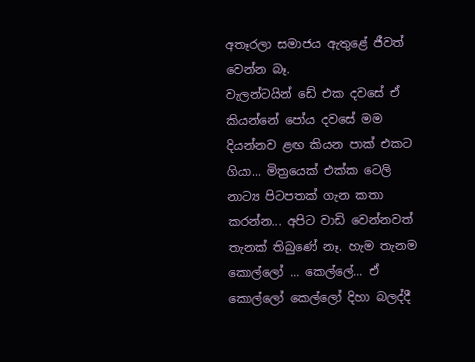අතෑරලා සමාජය ඇතුළේ ජීවත් වෙන්න බෑ.
වැලන්ටයින් ඩේ එක දවසේ ඒ කියන්නේ පෝය දවසේ මම දියන්නව ළඟ කියන පාක් එකට ගියා... මිත්‍රයෙක් එක්ක ටෙලි නාට්‍ය පිටපතක් ගැන කතා කරන්න... අපිට වාඩි වෙන්නවත් තැනක් තිබුණේ නෑ. හැම තැනම කොල්ලෝ ... කෙල්ලේ... ඒ කොල්ලෝ කෙල්ලෝ දිහා බලද්දී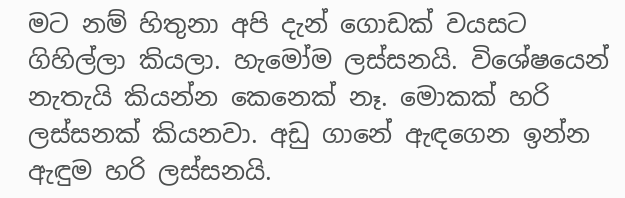මට නම් හිතුනා අපි දැන් ගොඩක් වයසට ගිහිල්ලා කියලා. හැමෝම ලස්සනයි. විශේෂයෙන් නැතැයි කියන්න කෙනෙක් නෑ. මොකක් හරි ලස්සනක් කියනවා. අඩු ගානේ ඇඳගෙන ඉන්න ඇඳුම හරි ලස්සනයි.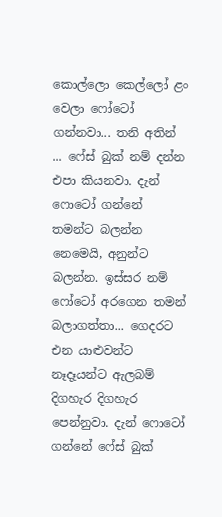කොල්ලො කෙල්ලෝ ළං වෙලා ෆෝටෝ ගන්නවා... තනි අතින් ... ෆේස් බුක් නම් දන්න එපා කියනවා. දැන් ෆොටෝ ගන්නේ තමන්ට බලන්න නෙමෙයි, අනුන්ට බලන්න. ඉස්සර නම් ෆෝටෝ අරගෙන තමන් බලාගත්තා... ගෙදරට එන යාළුවන්ට නෑදෑයන්ට ඇලබම් දිගහැර දිගහැර පෙන්නුවා. දැන් ෆොටෝ ගන්නේ ෆේස් බුක්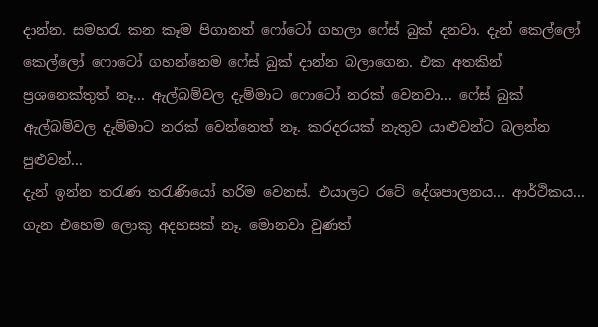දාන්න. සමහරැ කන කෑම පිගානත් ෆෝටෝ ගහලා ෆේස් බුක් දනවා. දැන් කෙල්ලෝ කෙල්ලෝ ෆොටෝ ගහන්නෙම ෆේස් බුක් දාන්න බලාගෙන. එක අතකින් ප්‍රශනෙක්තුත් නෑ... ඇල්බම්වල දැම්මාට ෆොටෝ නරක් වෙනවා... ෆේස් බුක් ඇල්බම්වල දැම්මාට නරක් වෙන්නෙත් නෑ. කරදරයක් නැතුව යාළුවන්ට බලන්න පුළුවන්...
දැන් ඉන්න තරැණ තරැණියෝ හරිම වෙනස්. එයාලට රටේ දේශපාලනය... ආර්ථිකය... ගැන එහෙම ලොකු අදහසක් නෑ. මොනවා වුණත්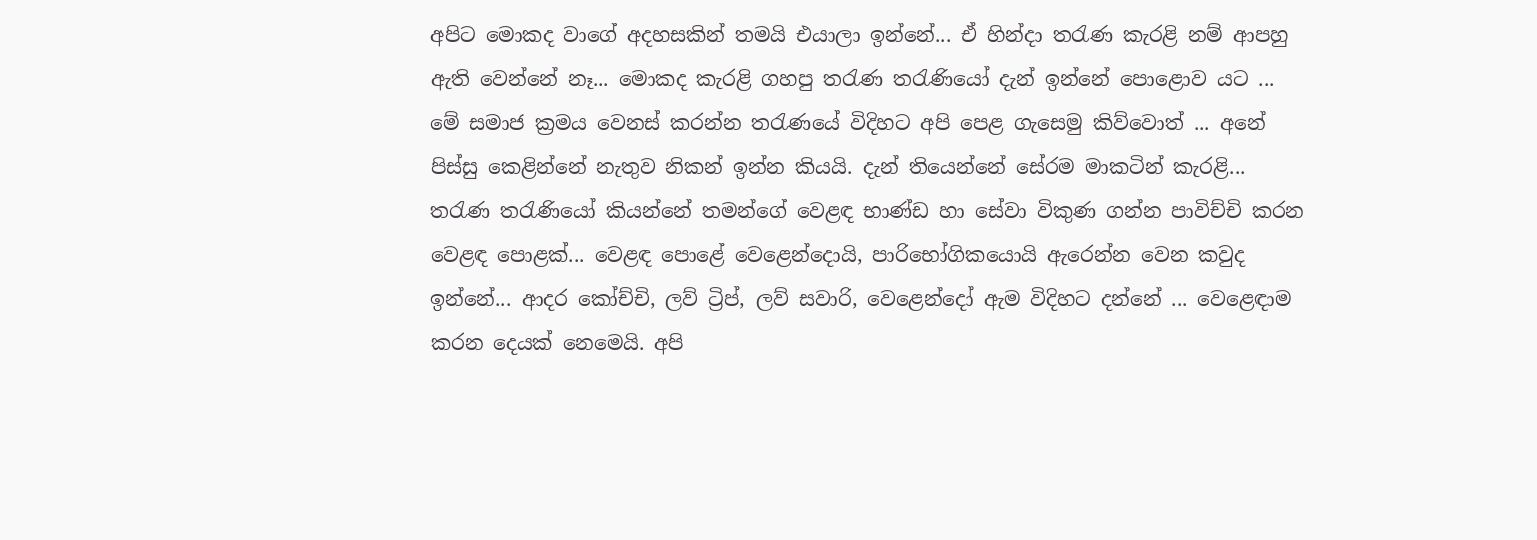අපිට මොකද වාගේ අදහසකින් තමයි එයාලා ඉන්නේ... ඒ හින්දා තරැණ කැරළි නම් ආපහු ඇති වෙන්නේ නෑ... මොකද කැරළි ගහපු තරැණ තරැණියෝ දැන් ඉන්නේ පොළොව යට ... මේ සමාජ ක්‍රමය වෙනස් කරන්න තරැණයේ විදිහට අපි පෙළ ගැසෙමු කිව්වොත් ... අනේ පිස්සු කෙළින්නේ නැතුව නිකන් ඉන්න කියයි. දැන් තියෙන්නේ සේරම මාකටින් කැරළි... තරැණ තරැණියෝ කියන්නේ තමන්ගේ වෙළඳ භාණ්ඩ හා සේවා විකුණ ගන්න පාවිච්චි කරන වෙළඳ පොළක්... වෙළඳ පොළේ වෙළෙන්දොයි, පාරිභෝගිකයොයි ඇරෙන්න වෙන කවුද ඉන්නේ... ආදර කෝච්චි, ලව් ට්‍රිප්, ලව් සවාරි, වෙළෙන්දෝ ඇම විදිහට දන්නේ ... වෙළෙඳාම කරන දෙයක් නෙමෙයි. අපි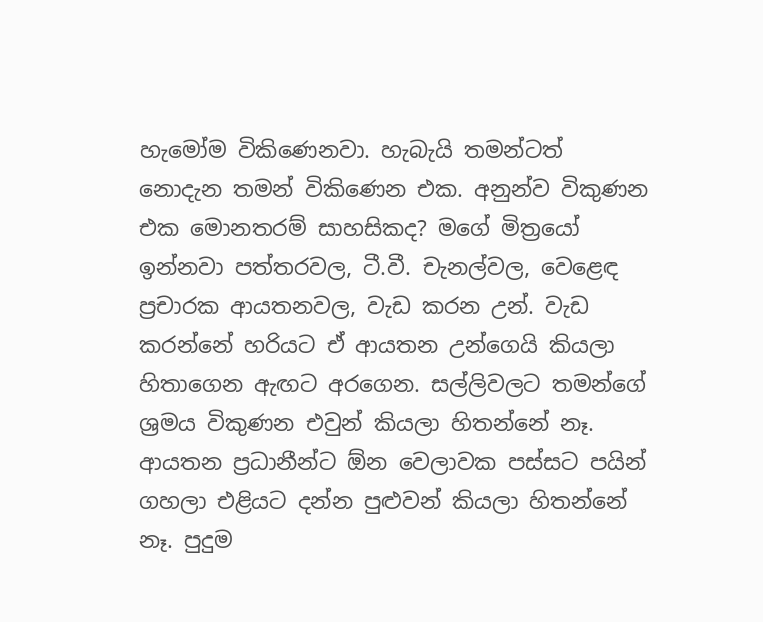හැමෝම විකිණෙනවා. හැබැයි තමන්ටත් නොදැන තමන් විකිණෙන එක. අනුන්ව විකුණන එක මොනතරම් සාහසිකද? මගේ මිත්‍රයෝ ඉන්නවා පත්තරවල, ටී.වී. චැනල්වල, වෙළෙඳ ප්‍රචාරක ආයතනවල, වැඩ කරන උන්. වැඩ කරන්නේ හරියට ඒ ආයතන උන්ගෙයි කියලා හිතාගෙන ඇඟට අරගෙන. සල්ලිවලට තමන්ගේ ශ්‍රමය විකුණන එවුන් කියලා හිතන්නේ නෑ. ආයතන ප්‍රධානීන්ට ඕන වෙලාවක පස්සට පයින් ගහලා එළියට දන්න පුළුවන් කියලා හිතන්නේ නෑ. පුදුම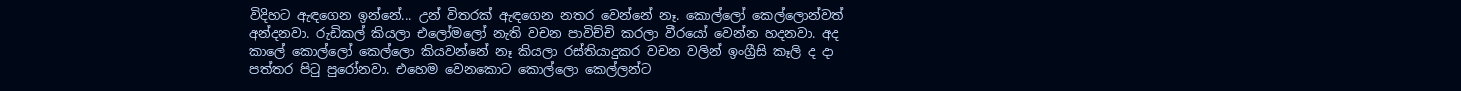විදිහට ඇඳගෙන ඉන්නේ... උන් විතරක් ඇඳගෙන නතර වෙන්නේ නෑ. කොල්ලෝ කෙල්ලොන්වත් අන්දනවා. රුඩිකල් කියලා එලෝමලෝ නැති වචන පාවිච්චි කරලා වීරයෝ වෙන්න හදනවා. අද කාලේ කොල්ලෝ කෙල්ලො කියවන්නේ නෑ කියලා රස්තියාදුකර වචන වලින් ඉංග්‍රීසි කෑලි ද දා පත්තර පිටු පුරෝනවා. එහෙම වෙනකොට කොල්ලො කෙල්ලන්ට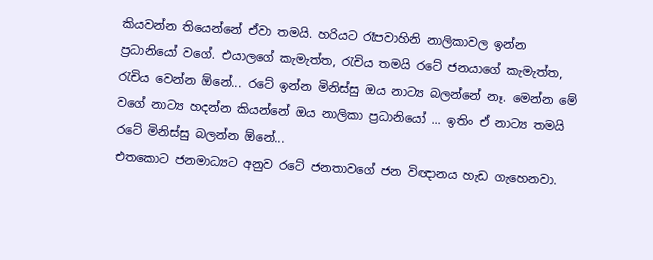කියවන්න තියෙන්නේ ඒවා තමයි. හරියට රෑපවාහිනි නාලිකාවල ඉන්න ප්‍රධානියෝ වගේ. එයාලගේ කැමැත්ත, රැචිය තමයි රටේ ජනයාගේ කැමැත්ත, රැචිය වෙන්න ඕනේ... රටේ ඉන්න මිනිස්සු ඔය නාට්‍ය බලන්නේ නෑ. මෙන්න මේ වගේ නාට්‍ය හදන්න කියන්නේ ඔය නාලිකා ප්‍රධානියෝ ... ඉතිං ඒ නාට්‍ය තමයි රටේ මිනිස්සු බලන්න ඕනේ...
එතකොට ජනමාධ්‍යට අනුව රටේ ජනතාවගේ ජන විඥානය හැඩ ගැහෙනවා.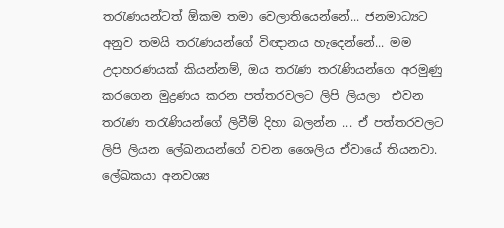තරැණයන්ටත් ඕකම තමා වෙලාතියෙන්නේ... ජනමාධ්‍යට අනුව තමයි තරැණයන්ගේ විඥානය හැදෙන්නේ... මම උදාහරණයක් කියන්නම්, ඔය තරැණ තරැණියන්ගෙ අරමුණු කරගෙන මුද්‍රණය කරන පත්තරවලට ලිපි ලියලා  එවන තරැණ තරැණියන්ගේ ලිවීම් දිහා බලන්න ... ඒ පත්තරවලට ලිපි ලියන ලේඛනයන්ගේ වචන ශෛලිය ඒවායේ තියනවා. ලේඛකයා අනවශ්‍ය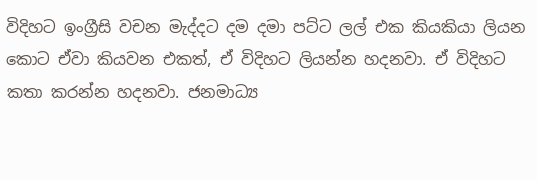විදිහට ඉංග්‍රීසි වචන මැද්දට දම දමා පට්ට ලල් එක කියකියා ලියන කොට ඒවා කියවන එකත්, ඒ විදිහට ලියන්න හදනවා. ඒ විදිහට කතා කරන්න හදනවා. ජනමාධ්‍ය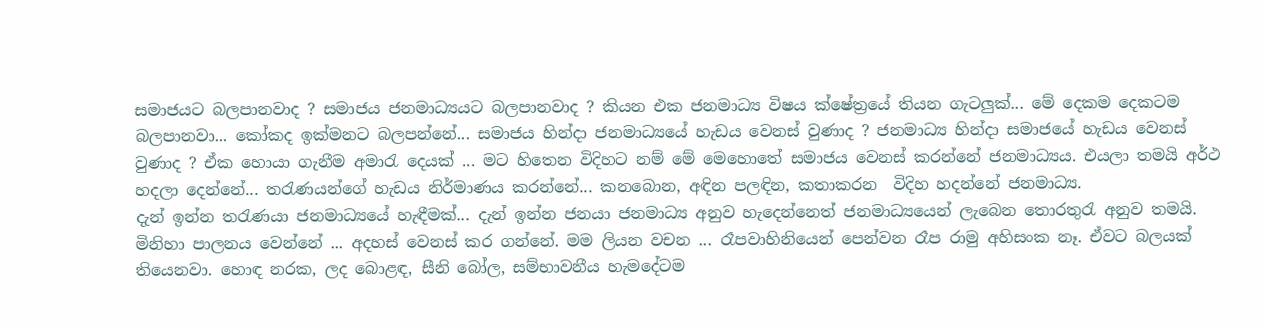සමාජයට බලපානවාද ? සමාජය ජනමාධ්‍යයට බලපානවාද ? කියන එක ජනමාධ්‍ය විෂය ක්ෂේත්‍රයේ තියන ගැටලුක්... මේ දෙකම දෙකටම බලපානවා... කෝකද ඉක්මනට බලපන්නේ... සමාජය හින්දා ජනමාධ්‍යයේ හැඩය වෙනස් වුණාද ? ජනමාධ්‍ය හින්දා සමාජයේ හැඩය වෙනස් වුණාද ? ඒක හොයා ගැනීම අමාරැ දෙයක් ... මට හිතෙන විදිහට නම් මේ මෙහොතේ සමාජය වෙනස් කරන්නේ ජනමාධ්‍යය. එයලා තමයි අර්ථ හදලා දෙන්නේ... තරැණයන්ගේ හැඩය නිර්මාණය කරන්නේ... කනබොන, අඳින පලඳින, කතාකරන  විදිහ හදන්නේ ජනමාධ්‍ය.
දැන් ඉන්න තරැණයා ජනමාධ්‍යයේ හැඳීමක්... දැන් ඉන්න ජනයා ජනමාධ්‍ය අනුව හැදෙන්නෙත් ජනමාධ්‍යයෙන් ලැබෙන තොරතුරැ අනුව තමයි. මිනිහා පාලනය වෙන්නේ ... අදහස් වෙනස් කර ගන්නේ. මම ලියන වචන ... රෑපවාහිනියෙන් පෙන්වන රෑප රාමු අහිසංක නෑ. ඒවට බලයක් තියෙනවා. හොඳ නරක, ලද බොළඳ, සීනි බෝල, සම්භාවනීය හැමදේටම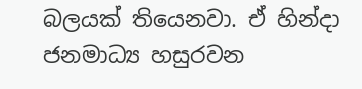බලයක් තියෙනවා. ඒ හින්දා ජනමාධ්‍ය හසුරවන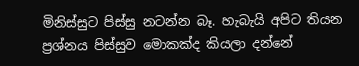මිනිස්සුට පිස්සු නටන්න බෑ. හැබැයි අපිට තියන ප්‍රශ්නය පිස්සුව මොකක්ද කියලා දන්නේ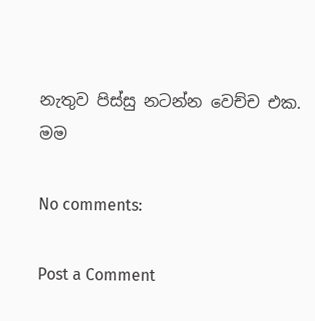නැතුව පිස්සු නටන්න වෙච්ච එක.
මම

No comments:

Post a Comment